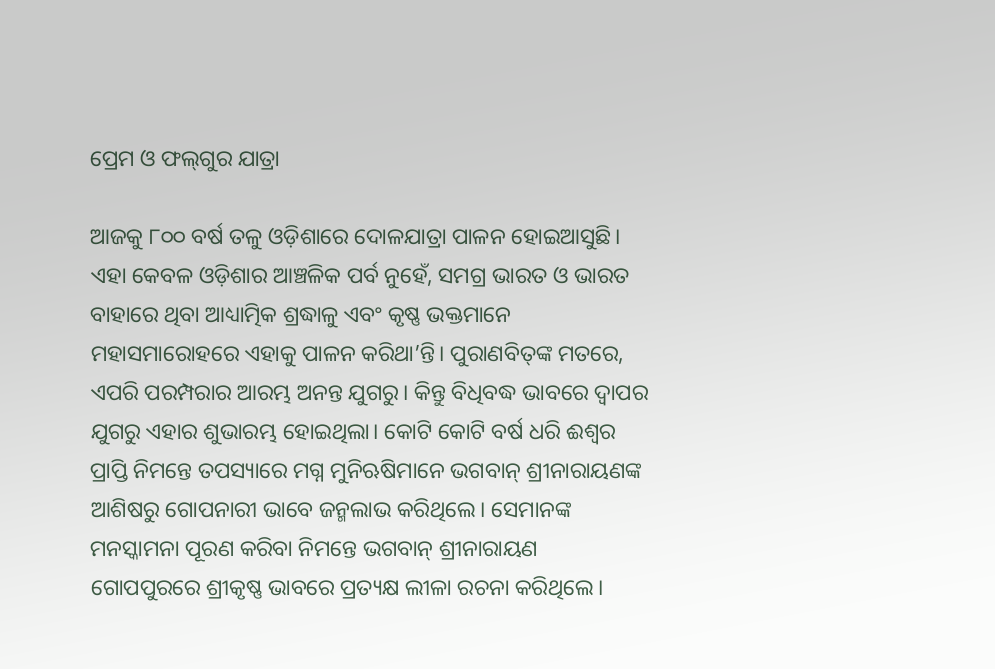ପ୍ରେମ ଓ ଫଲ୍‌ଗୁର ଯାତ୍ରା

ଆଜକୁ ୮୦୦ ବର୍ଷ ତଳୁ ଓଡ଼ିଶାରେ ଦୋଳଯାତ୍ରା ପାଳନ ହୋଇଆସୁଛି। ଏହା କେବଳ ଓଡ଼ିଶାର ଆଞ୍ଚଳିକ ପର୍ବ ନୁହେଁ, ସମଗ୍ର ଭାରତ ଓ ଭାରତ ବାହାରେ ଥିବା ଆଧ୍ୟାତ୍ମିକ ଶ୍ରଦ୍ଧାଳୁ ଏବଂ କୃଷ୍ଣ ଭକ୍ତମାନେ ମହାସମାରୋହରେ ଏହାକୁ ପାଳନ କରିଥା’ନ୍ତି। ପୁରାଣବିତ୍‌ଙ୍କ ମତରେ, ଏପରି ପରମ୍ପରାର ଆରମ୍ଭ ଅନନ୍ତ ଯୁଗରୁ। କିନ୍ତୁ ବିଧିବଦ୍ଧ ଭାବରେ ଦ୍ୱାପର ଯୁଗରୁ ଏହାର ଶୁଭାରମ୍ଭ ହୋଇଥିଲା। କୋଟି କୋଟି ବର୍ଷ ଧରି ଈଶ୍ୱର ପ୍ରାପ୍ତି ନିମନ୍ତେ ତପସ୍ୟାରେ ମଗ୍ନ ମୁନିଋଷିମାନେ ଭଗବାନ୍‌ ଶ୍ରୀନାରାୟଣଙ୍କ ଆଶିଷରୁ ଗୋପନାରୀ ଭାବେ ଜନ୍ମଲାଭ କରିଥିଲେ। ସେମାନଙ୍କ ମନସ୍କାମନା ପୂରଣ କରିବା ନିମନ୍ତେ ଭଗବାନ୍‌ ଶ୍ରୀନାରାୟଣ ଗୋପପୁରରେ ଶ୍ରୀକୃଷ୍ଣ ଭାବରେ ପ୍ରତ୍ୟକ୍ଷ ଲୀଳା ରଚନା କରିଥିଲେ।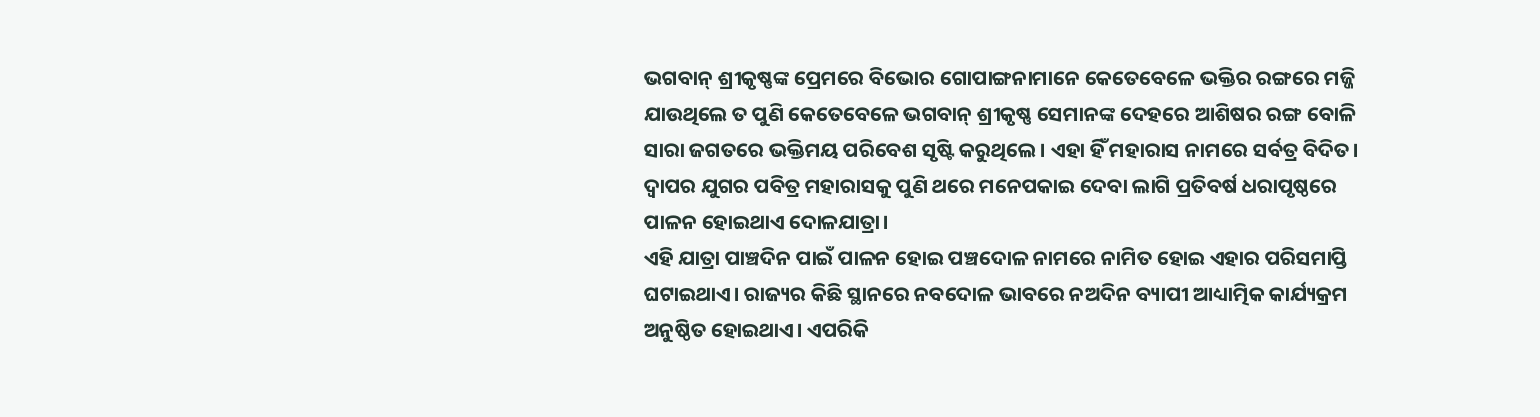ଭଗବାନ୍‌ ଶ୍ରୀକୃଷ୍ଣଙ୍କ ପ୍ରେମରେ ବିଭୋର ଗୋପାଙ୍ଗନାମାନେ କେତେବେଳେ ଭକ୍ତିର ରଙ୍ଗରେ ମଜ୍ଜି ଯାଉଥିଲେ ତ ପୁଣି କେତେବେଳେ ଭଗବାନ୍‌ ଶ୍ରୀକୃଷ୍ଣ ସେମାନଙ୍କ ଦେହରେ ଆଶିଷର ରଙ୍ଗ ବୋଳି ସାରା ଜଗତରେ ଭକ୍ତିମୟ ପରିବେଶ ସୃଷ୍ଟି କରୁଥିଲେ। ଏହା ହିଁ ମହାରାସ ନାମରେ ସର୍ବତ୍ର ବିଦିତ। ଦ୍ୱାପର ଯୁଗର ପବିତ୍ର ମହାରାସକୁ ପୁଣି ଥରେ ମନେପକାଇ ଦେବା ଲାଗି ପ୍ରତିବର୍ଷ ଧରାପୃଷ୍ଠରେ ପାଳନ ହୋଇଥାଏ ଦୋଳଯାତ୍ରା।
ଏହି ଯାତ୍ରା ପାଞ୍ଚଦିନ ପାଇଁ ପାଳନ ହୋଇ ପଞ୍ଚଦୋଳ ନାମରେ ନାମିତ ହୋଇ ଏହାର ପରିସମାପ୍ତି ଘଟାଇଥାଏ। ରାଜ୍ୟର କିଛି ସ୍ଥାନରେ ନବଦୋଳ ଭାବରେ ନଅଦିନ ବ୍ୟାପୀ ଆଧ୍ୟାତ୍ମିକ କାର୍ଯ୍ୟକ୍ରମ ଅନୁଷ୍ଠିତ ହୋଇଥାଏ। ଏପରିକି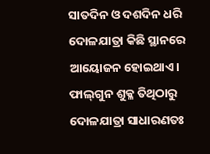ସାତଦିନ ଓ ଦଶଦିନ ଧରି ଦୋଳଯାତ୍ରା କିଛି ସ୍ଥାନରେ ଆୟୋଜନ ହୋଇଥାଏ। ଫାଲ୍‌ଗୁନ ଶୁକ୍ଳ ତିଥିଠାରୁ ଦୋଳଯାତ୍ରା ସାଧାରଣତଃ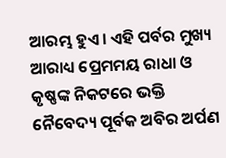ଆରମ୍ଭ ହୁଏ। ଏହି ପର୍ବର ମୁଖ୍ୟ ଆରାଧ୍ୟ ପ୍ରେମମୟ ରାଧା ଓ କୃଷ୍ଣଙ୍କ ନିକଟରେ ଭକ୍ତି ନୈବେଦ୍ୟ ପୂର୍ବକ ଅବିର ଅର୍ପଣ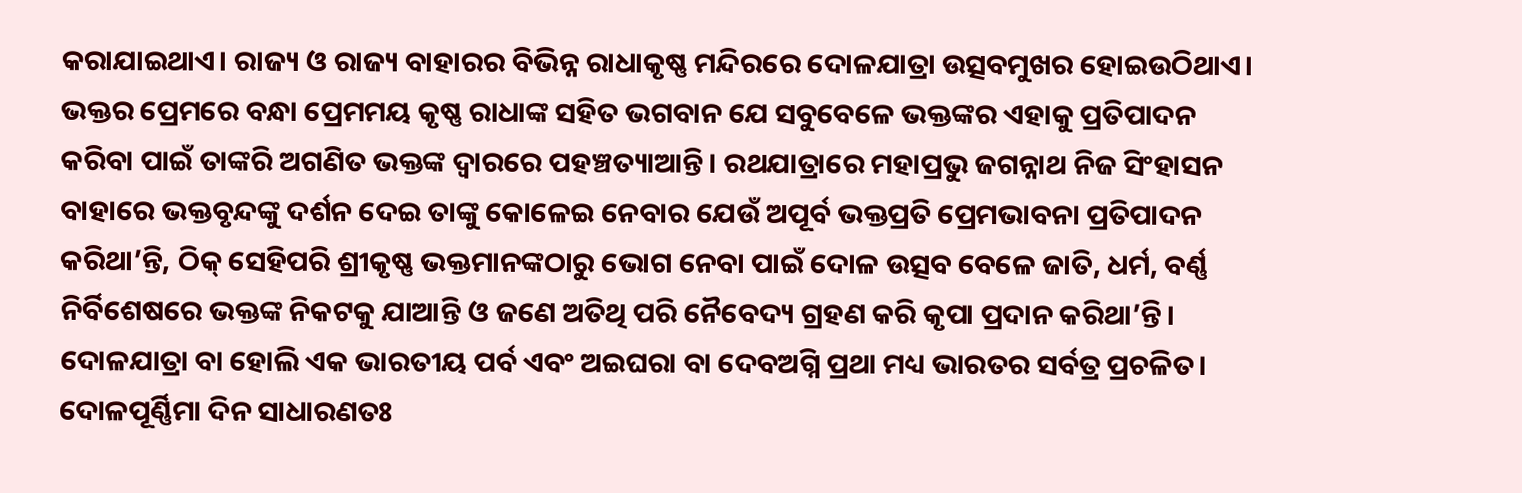କରାଯାଇଥାଏ। ରାଜ୍ୟ ଓ ରାଜ୍ୟ ବାହାରର ବିଭିନ୍ନ ରାଧାକୃଷ୍ଣ ମନ୍ଦିରରେ ଦୋଳଯାତ୍ରା ଉତ୍ସବମୁଖର ହୋଇଉଠିଥାଏ। ଭକ୍ତର ପ୍ରେମରେ ବନ୍ଧା ପ୍ରେମମୟ କୃଷ୍ଣ ରାଧାଙ୍କ ସହିତ ଭଗବାନ ଯେ ସବୁବେଳେ ଭକ୍ତଙ୍କର ଏହାକୁ ପ୍ରତିପାଦନ କରିବା ପାଇଁ ତାଙ୍କରି ଅଗଣିତ ଭକ୍ତଙ୍କ ଦ୍ୱାରରେ ପହଞ୍ଚତ୍ୟାଆନ୍ତି। ରଥଯାତ୍ରାରେ ମହାପ୍ରଭୁ ଜଗନ୍ନାଥ ନିଜ ସିଂହାସନ ବାହାରେ ଭକ୍ତବୃନ୍ଦଙ୍କୁ ଦର୍ଶନ ଦେଇ ତାଙ୍କୁ କୋଳେଇ ନେବାର ଯେଉଁ ଅପୂର୍ବ ଭକ୍ତପ୍ରତି ପ୍ରେମଭାବନା ପ୍ରତିପାଦନ କରିଥା’ନ୍ତି, ଠିକ୍‌ ସେହିପରି ଶ୍ରୀକୃଷ୍ଣ ଭକ୍ତମାନଙ୍କଠାରୁ ଭୋଗ ନେବା ପାଇଁ ଦୋଳ ଉତ୍ସବ ବେଳେ ଜାତି, ଧର୍ମ, ବର୍ଣ୍ଣ ନିର୍ବିଶେଷରେ ଭକ୍ତଙ୍କ ନିକଟକୁ ଯାଆନ୍ତି ଓ ଜଣେ ଅତିଥି ପରି ନୈବେଦ୍ୟ ଗ୍ରହଣ କରି କୃପା ପ୍ରଦାନ କରିଥା’ନ୍ତି। ଦୋଳଯାତ୍ରା ବା ହୋଲି ଏକ ଭାରତୀୟ ପର୍ବ ଏବଂ ଅଇଘରା ବା ଦେବଅଗ୍ନି ପ୍ରଥା ମଧ୍ୟ ଭାରତର ସର୍ବତ୍ର ପ୍ରଚଳିତ। ଦୋଳପୂର୍ଣ୍ଣିମା ଦିନ ସାଧାରଣତଃ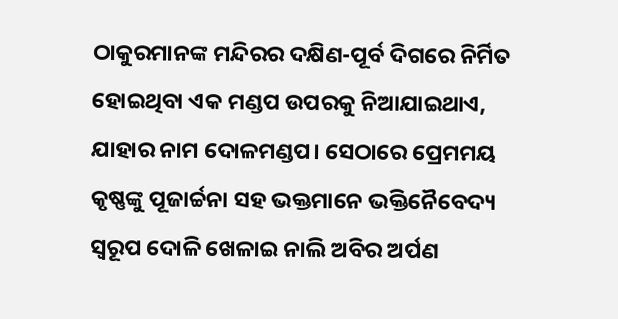ଠାକୁରମାନଙ୍କ ମନ୍ଦିରର ଦକ୍ଷିଣ-ପୂର୍ବ ଦିଗରେ ନିର୍ମିତ ହୋଇଥିବା ଏକ ମଣ୍ଡପ ଉପରକୁ ନିଆଯାଇଥାଏ, ଯାହାର ନାମ ଦୋଳମଣ୍ଡପ। ସେଠାରେ ପ୍ରେମମୟ କୃଷ୍ଣଙ୍କୁ ପୂଜାର୍ଚ୍ଚନା ସହ ଭକ୍ତମାନେ ଭକ୍ତିନୈବେଦ୍ୟ ସ୍ବରୂପ ଦୋଳି ଖେଳାଇ ନାଲି ଅବିର ଅର୍ପଣ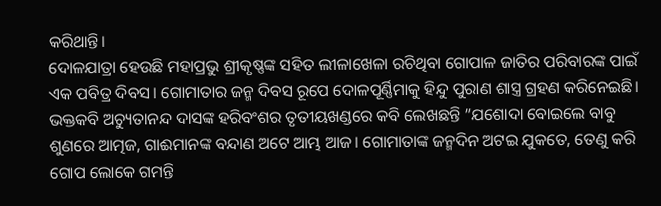କରିଥାନ୍ତି।
ଦୋଳଯାତ୍ରା ହେଉଛି ମହାପ୍ରଭୁ ଶ୍ରୀକୃଷ୍ଣଙ୍କ ସହିତ ଲୀଳାଖେଳା ରଚିଥିବା ଗୋପାଳ ଜାତିର ପରିବାରଙ୍କ ପାଇଁ ଏକ ପବିତ୍ର ଦିବସ। ଗୋମାତାର ଜନ୍ମ ଦିବସ ରୂପେ ଦୋଳପୂର୍ଣ୍ଣିମାକୁ ହିନ୍ଦୁ ପୁରାଣ ଶାସ୍ତ୍ର ଗ୍ରହଣ କରିନେଇଛି। ଭକ୍ତକବି ଅଚ୍ୟୁତାନନ୍ଦ ଦାସଙ୍କ ହରିବଂଶର ତୃତୀୟଖଣ୍ଡରେ କବି ଲେଖଛନ୍ତି ”ଯଶୋଦା ବୋଇଲେ ବାବୁ ଶୁଣରେ ଆତ୍ମଜ, ଗାଈମାନଙ୍କ ବନ୍ଦାଣ ଅଟେ ଆମ୍ଭ ଆଜ। ଗୋମାତାଙ୍କ ଜନ୍ମଦିନ ଅଟଇ ଯୁକତେ, ତେଣୁ କରି ଗୋପ ଲୋକେ ଗମନ୍ତି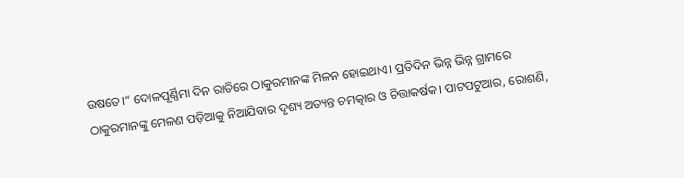ଉଷତେ।“ ଦୋଳପୂର୍ଣ୍ଣିମା ଦିନ ରାତିରେ ଠାକୁରମାନଙ୍କ ମିଳନ ହୋଇଥାଏ। ପ୍ରତିଦିନ ଭିନ୍ନ ଭିନ୍ନ ଗ୍ରାମରେ ଠାକୁରମାନଙ୍କୁ ମେଳଣ ପଡ଼ିଆକୁ ନିଆଯିବାର ଦୃଶ୍ୟ ଅତ୍ୟନ୍ତ ଚମତ୍କାର ଓ ଚିତ୍ତାକର୍ଷକ। ପାଟପଟୁଆର, ରୋଶଣି,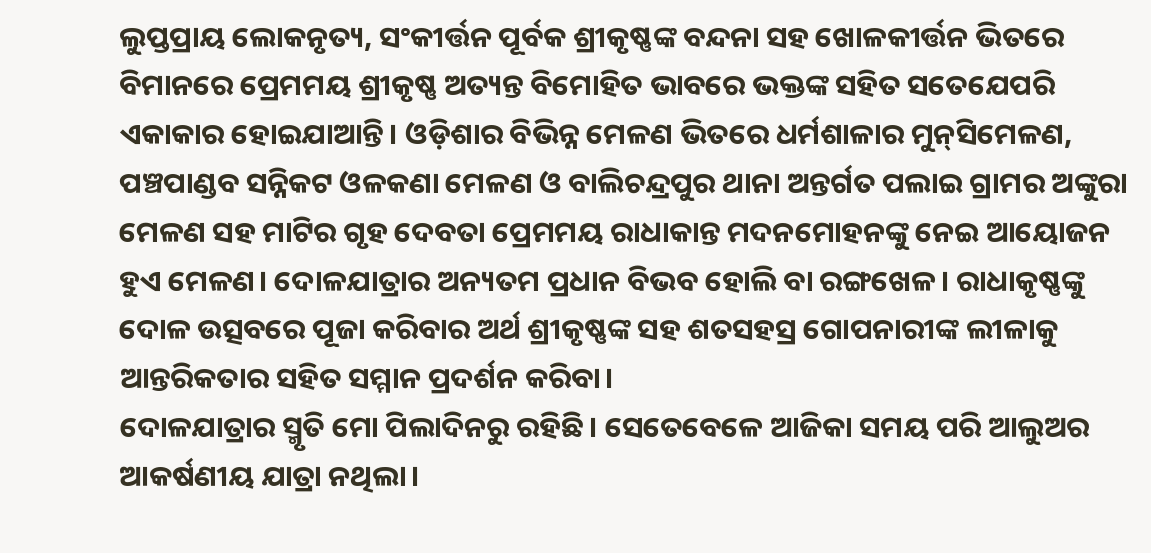ଲୁପ୍ତପ୍ରାୟ ଲୋକନୃତ୍ୟ, ସଂକୀର୍ତ୍ତନ ପୂର୍ବକ ଶ୍ରୀକୃଷ୍ଣଙ୍କ ବନ୍ଦନା ସହ ଖୋଳକୀର୍ତ୍ତନ ଭିତରେ ବିମାନରେ ପ୍ରେମମୟ ଶ୍ରୀକୃଷ୍ଣ ଅତ୍ୟନ୍ତ ବିମୋହିତ ଭାବରେ ଭକ୍ତଙ୍କ ସହିତ ସତେଯେପରି ଏକାକାର ହୋଇଯାଆନ୍ତି। ଓଡ଼ିଶାର ବିଭିନ୍ନ ମେଳଣ ଭିତରେ ଧର୍ମଶାଳାର ମୁନ୍‌ସିମେଳଣ, ପଞ୍ଚପାଣ୍ଡବ ସନ୍ନିକଟ ଓଳକଣା ମେଳଣ ଓ ବାଲିଚନ୍ଦ୍ରପୁର ଥାନା ଅନ୍ତର୍ଗତ ପଲାଇ ଗ୍ରାମର ଅଙ୍କୁରା ମେଳଣ ସହ ମାଟିର ଗୃହ ଦେବତା ପ୍ରେମମୟ ରାଧାକାନ୍ତ ମଦନମୋହନଙ୍କୁ ନେଇ ଆୟୋଜନ ହୁଏ ମେଳଣ। ଦୋଳଯାତ୍ରାର ଅନ୍ୟତମ ପ୍ରଧାନ ବିଭବ ହୋଲି ବା ରଙ୍ଗଖେଳ। ରାଧାକୃଷ୍ଣଙ୍କୁ ଦୋଳ ଉତ୍ସବରେ ପୂଜା କରିବାର ଅର୍ଥ ଶ୍ରୀକୃଷ୍ଣଙ୍କ ସହ ଶତସହସ୍ର ଗୋପନାରୀଙ୍କ ଲୀଳାକୁ ଆନ୍ତରିକତାର ସହିତ ସମ୍ମାନ ପ୍ରଦର୍ଶନ କରିବା।
ଦୋଳଯାତ୍ରାର ସ୍ମୃତି ମୋ ପିଲାଦିନରୁ ରହିଛି। ସେତେବେଳେ ଆଜିକା ସମୟ ପରି ଆଲୁଅର ଆକର୍ଷଣୀୟ ଯାତ୍ରା ନଥିଲା।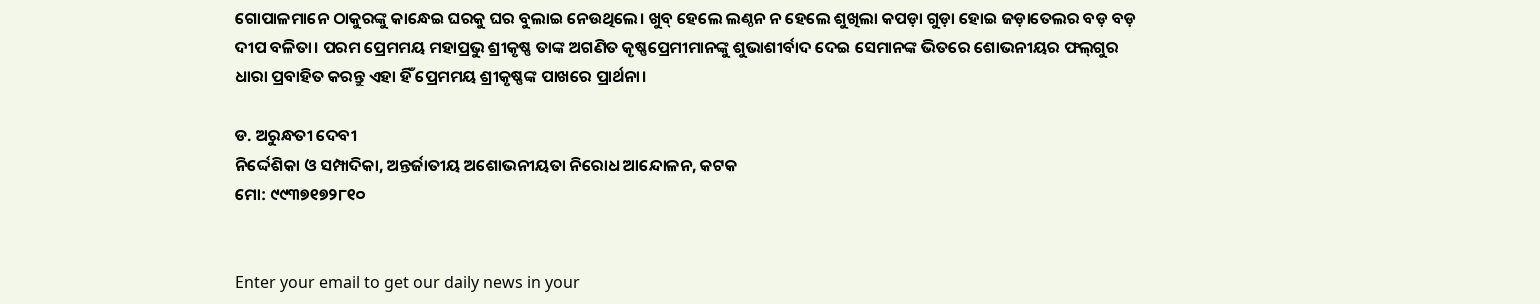ଗୋପାଳମାନେ ଠାକୁରଙ୍କୁ କାନ୍ଧେଇ ଘରକୁ ଘର ବୁଲାଇ ନେଉଥିଲେ। ଖୁବ୍‌ ହେଲେ ଲଣ୍ଠନ ନ ହେଲେ ଶୁଖିଲା କପଡ଼ା ଗୁଡ଼ା ହୋଇ ଜଡ଼ାତେଲର ବଡ଼ ବଡ଼ ଦୀପ ବଳିତା। ପରମ ପ୍ରେମମୟ ମହାପ୍ରଭୁ ଶ୍ରୀକୃଷ୍ଣ ତାଙ୍କ ଅଗଣିତ କୃଷ୍ଣପ୍ରେମୀମାନଙ୍କୁ ଶୁଭାଶୀର୍ବାଦ ଦେଇ ସେମାନଙ୍କ ଭିତରେ ଶୋଭନୀୟର ଫଲ୍‌ଗୁର ଧାରା ପ୍ରବାହିତ କରନ୍ତୁ ଏହା ହିଁ ପ୍ରେମମୟ ଶ୍ରୀକୃଷ୍ଣଙ୍କ ପାଖରେ ପ୍ରାର୍ଥନା।

ଡ. ଅରୁନ୍ଧତୀ ଦେବୀ
ନିର୍ଦ୍ଦେଶିକା ଓ ସମ୍ପାଦିକା, ଅନ୍ତର୍ଜାତୀୟ ଅଶୋଭନୀୟତା ନିରୋଧ ଆନ୍ଦୋଳନ, କଟକ
ମୋ: ୯୯୩୭୧୭୨୮୧୦


Enter your email to get our daily news in your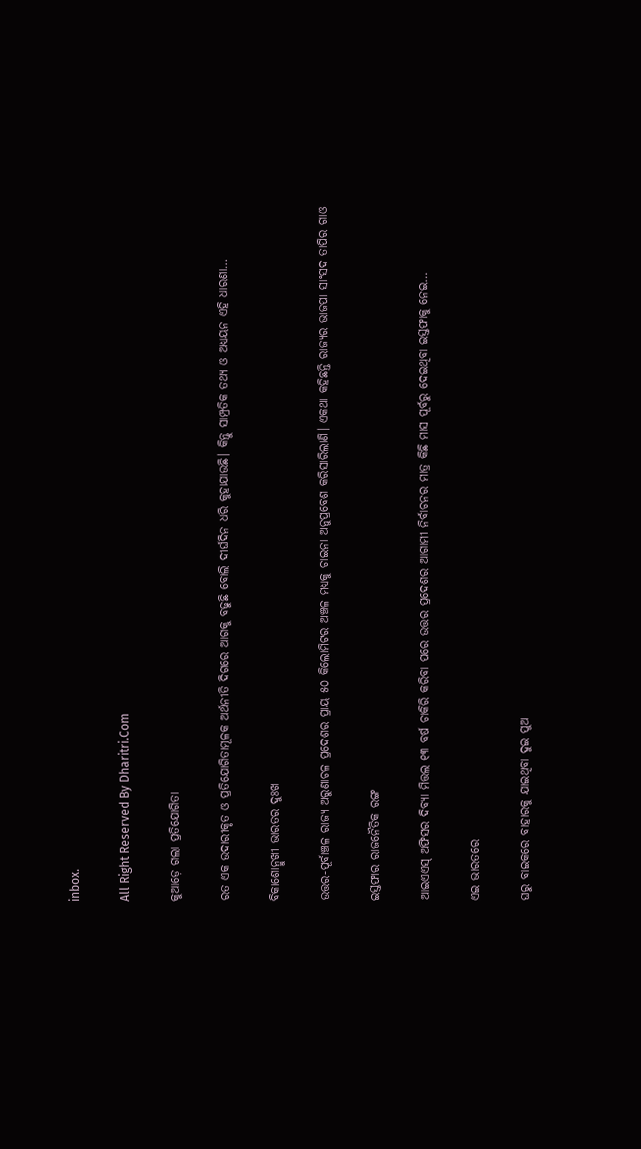inbox.

All Right Reserved By Dharitri.Com

କୁଆଡ଼େ ଗଲା ପ୍ରତିଯୋଗିତା

ରତ ଏକ ଉଦାରୀକୃତ ଓ ପ୍ରତିଯୋଗିତାମୂଳକ ଅର୍ଥନୀତି ଦିଗରେ ଆଗକୁ ବଢୁଛି ବୋଲି ଦୀର୍ଘଦିନ ଧରି କୁହାଯାଉଛି। କିନ୍ତୁ ସାମ୍ପ୍ରତିକ ତଥ୍ୟ ଓ ଅଧ୍ୟୟନ ଏହି ଧାରଣା…

ବିକାଶୋନ୍ମୁଖୀ ଭାରତର ଦୁଃଖ

ଉତ୍ତର-ପୂର୍ବାଞ୍ଚଳ ରାଜ୍ୟ ଅରୁଣାଚଳ ପ୍ରଦେଶର ପ୍ରାୟ ୫୦ କିଲୋମିଟର ଅଞ୍ଚଳ ମଧ୍ୟକୁ ଚାଇନା ଅନୁପ୍ରବେଶ କରିସାରିଲାଣି। ଏକଥା କହିଛନ୍ତି ରାଜ୍ୟର ଭାଜପା ସାଂସଦ ତାପିର ଗାଓ

ଇସ୍ତଫାର ରାଜନୈତିକ ରଙ୍ଗ

ଆଇଏଏସ୍‌ ଅଫିସର ଦିବ୍ୟା ମିତ୍ତଲ ୧୩ ବର୍ଷ ଚାକିରି କରିବା ପରେ ଉତ୍ତର ପ୍ରଦେଶର ଆଗାମୀ ନିର୍ବାଚନର ମାତ୍ର କିଛି ମାସ ପୂର୍ବରୁ ଦେଇଥିବା ଇସ୍ତଫାକୁ ନେଇ…

ଏଇ ଭାରତରେ

ଘରୁ ବାଇକରେ ବାହାରକୁ ଯାଇଥିବା ଦୁଇ ପୁଅ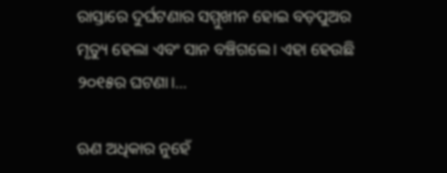ରାସ୍ତାରେ ଦୁର୍ଘଟଣାର ସମ୍ମୁଖୀନ ହୋଇ ବଡ଼ପୁଅର ମୃତ୍ୟୁ ହେଲା ଏବଂ ସାନ ବଞ୍ଚିଗଲେ। ଏହା ହେଉଛି ୨୦୧୫ର ଘଟଣା।…

ଋଣ ଅଧିକାର ନୁହେଁ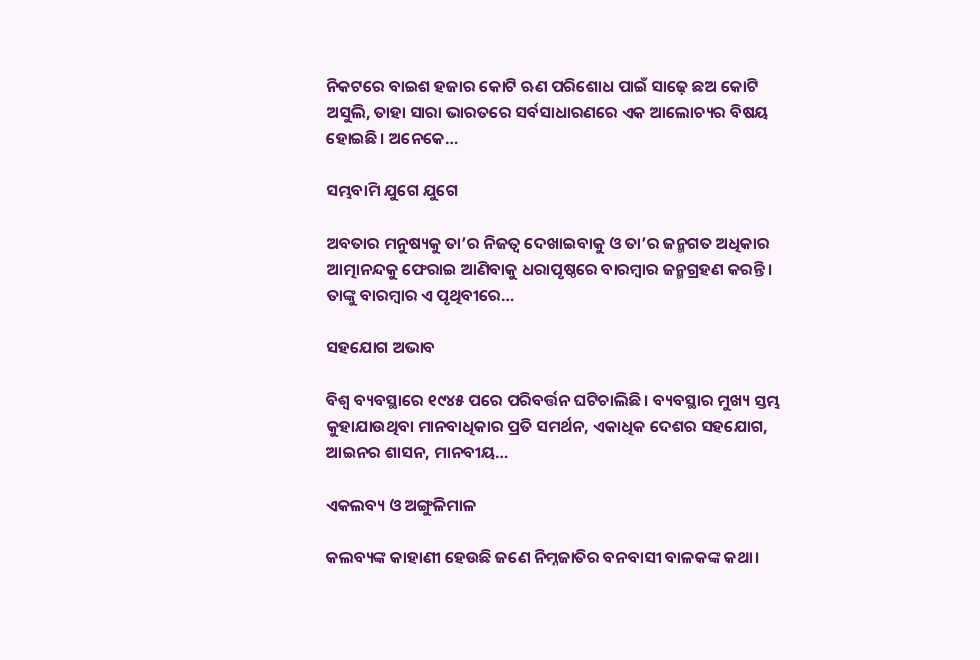ନିକଟରେ ବାଇଶ ହଜାର କୋଟି ଋଣ ପରିଶୋଧ ପାଇଁ ସାଢ଼େ ଛଅ କୋଟି ଅସୁଲି, ତାହା ସାରା ଭାରତରେ ସର୍ବସାଧାରଣରେ ଏକ ଆଲୋଚ୍ୟର ବିଷୟ ହୋଇଛି। ଅନେକେ…

ସମ୍ଭବାମି ଯୁଗେ ଯୁଗେ

ଅବତାର ମନୁଷ୍ୟକୁ ତା’ର ନିଜତ୍ୱ ଦେଖାଇବାକୁ ଓ ତା’ର ଜନ୍ମଗତ ଅଧିକାର ଆତ୍ମାନନ୍ଦକୁ ଫେରାଇ ଆଣିବାକୁ ଧରାପୃଷ୍ଠରେ ବାରମ୍ବାର ଜନ୍ମଗ୍ରହଣ କରନ୍ତି। ତାଙ୍କୁ ବାରମ୍ବାର ଏ ପୃଥିବୀରେ…

ସହଯୋଗ ଅଭାବ

ବିଶ୍ୱ ବ୍ୟବସ୍ଥାରେ ୧୯୪୫ ପରେ ପରିବର୍ତ୍ତନ ଘଟିଚାଲିଛି । ବ୍ୟବସ୍ଥାର ମୁଖ୍ୟ ସ୍ତମ୍ଭ କୁହାଯାଉଥିବା ମାନବାଧିକାର ପ୍ରତି ସମର୍ଥନ, ଏକାଧିକ ଦେଶର ସହଯୋଗ, ଆଇନର ଶାସନ, ମାନବୀୟ…

ଏକଲବ୍ୟ ଓ ଅଙ୍ଗୁଳିମାଳ

କଲବ୍ୟଙ୍କ କାହାଣୀ ହେଉଛି ଜଣେ ନିମ୍ନଜାତିର ବନବାସୀ ବାଳକଙ୍କ କଥା।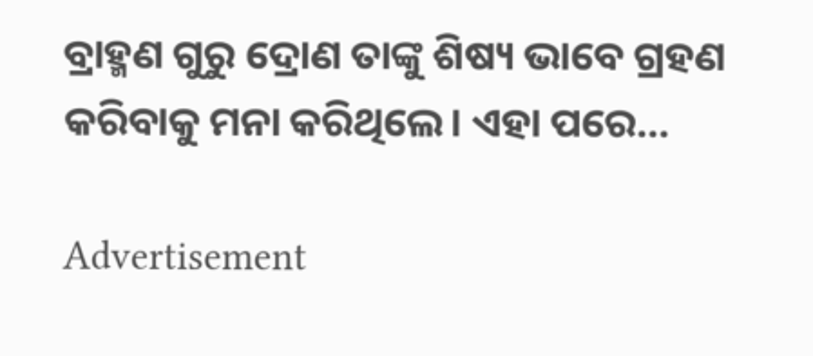ବ୍ରାହ୍ମଣ ଗୁରୁ ଦ୍ରୋଣ ତାଙ୍କୁ ଶିଷ୍ୟ ଭାବେ ଗ୍ରହଣ କରିବାକୁ ମନା କରିଥିଲେ। ଏହା ପରେ…

Advertisement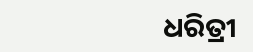ଧରିତ୍ରୀ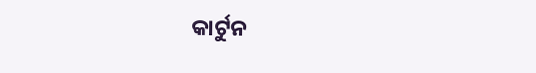କାର୍ଟୁନ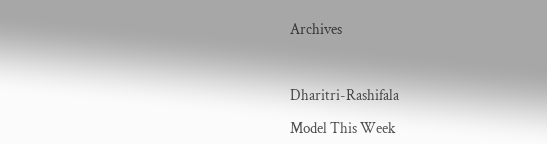Archives



Dharitri-Rashifala

Model This Week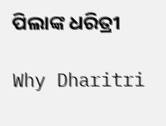ପିଲାଙ୍କ ଧରିତ୍ରୀ

Why Dharitri